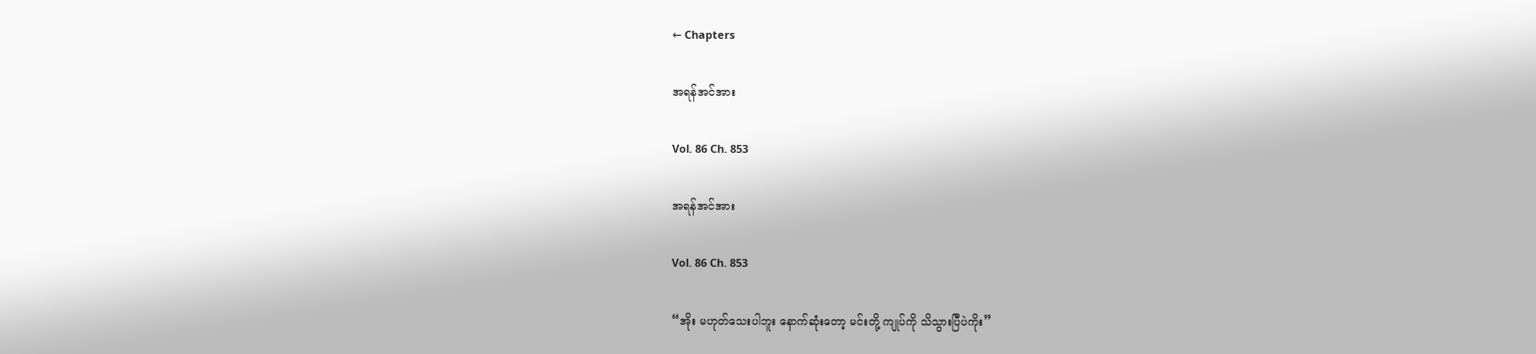← Chapters

အရန်အင်အား

Vol. 86 Ch. 853

အရန်အင်အား

Vol. 86 Ch. 853

“အိုး မဟုတ်သေးပါဘူး နောက်ဆုံးတော့ မင်းတို့ ကျုပ်ကို သိသွားပြီပဲကိုး”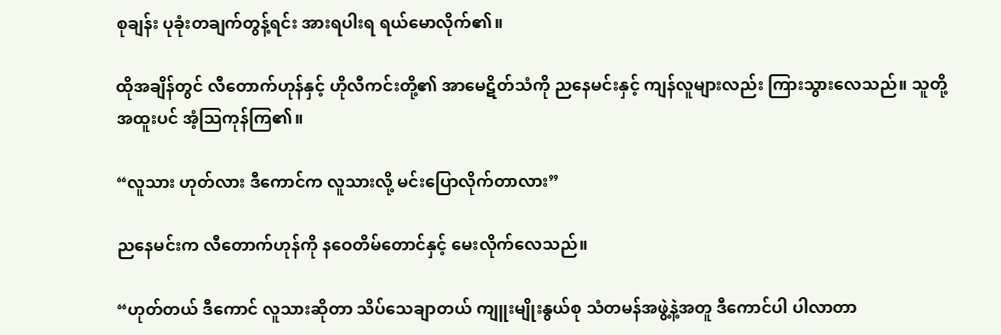စုချန်း ပုခုံးတချက်တွန့်ရင်း အားရပါးရ ရယ်မောလိုက်၏။

ထိုအချိန်တွင် လီတောက်ဟုန်နှင့် ဟိုလီကင်းတို့၏ အာမေဋိတ်သံကို ညနေမင်းနှင့် ကျန်လူများလည်း ကြားသွားလေသည်။ သူတို့ အထူးပင် အံ့သြကုန်ကြ၏။

“လူသား ဟုတ်လား ဒီကောင်က လူသားလို့ မင်းပြောလိုက်တာလား”

ညနေမင်းက လီတောက်ဟုန်ကို နဝေတိမ်တောင်နှင့် မေးလိုက်လေသည်။

“ဟုတ်တယ် ဒီကောင် လူသားဆိုတာ သိပ်သေချာတယ် ကျူးမျိုးနွယ်စု သံတမန်အဖွဲ့နဲ့အတူ ဒီကောင်ပါ ပါလာတာ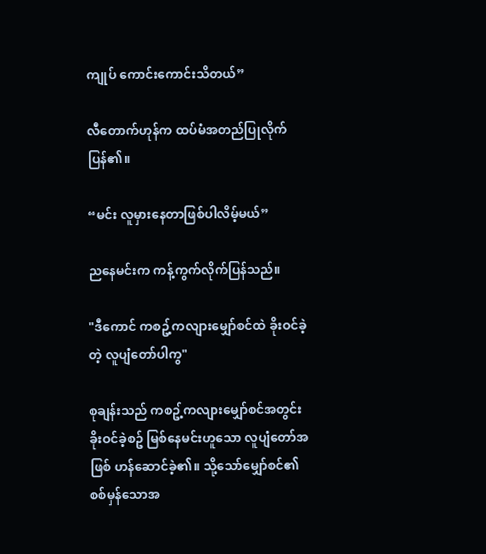ကျုပ် ကောင်းကောင်းသိတယ်”

လီတောက်ဟုန်က ထပ်မံအတည်ပြုလိုက်ပြန်၏။

“မင်း လူမှားနေတာဖြစ်ပါလိမ့်မယ်”

ညနေမင်းက ကန့်ကွက်လိုက်ပြန်သည်။

"ဒီကောင် ကစဥ့်ကလျားမျှော်စင်ထဲ ခိုးဝင်ခဲ့တဲ့ လူပျံတော်ပါကွ"

စုချန်းသည် ကစဥ့်ကလျားမျှော်စင်အတွင်း ခိုးဝင်ခဲ့စဥ် မြစ်နေမင်းဟူသော လူပျံတော်အဖြစ် ဟန်ဆောင်ခဲ့၏။ သို့သော်မျှော်စင်၏ စစ်မှန်သောအ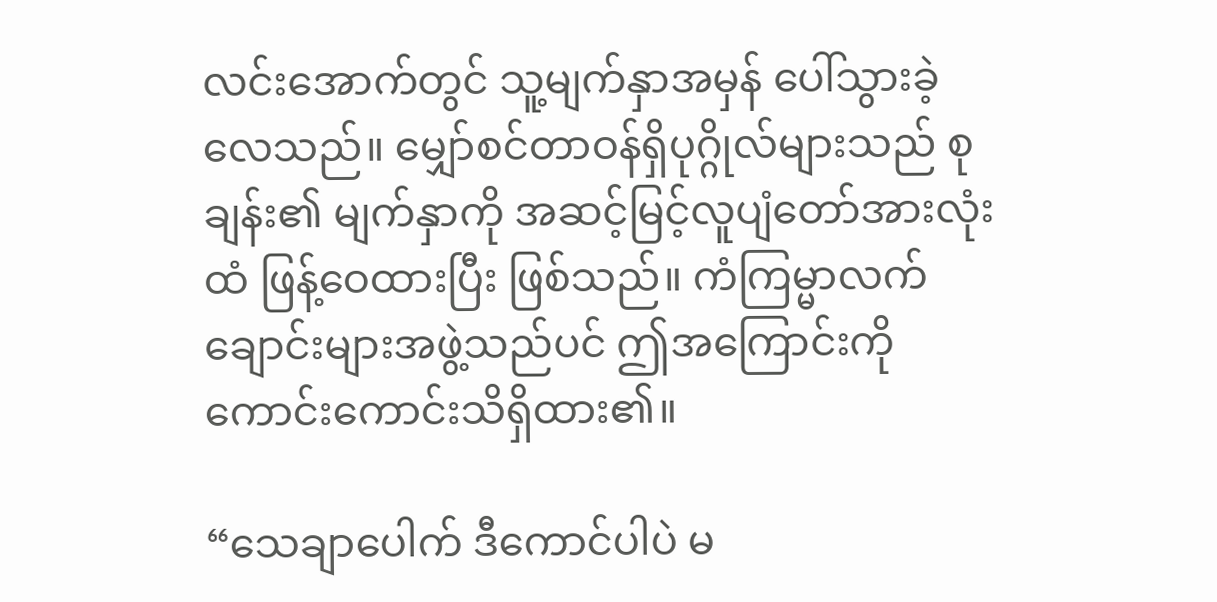လင်းအောက်တွင် သူ့မျက်နှာအမှန် ပေါ်သွားခဲ့လေသည်။ မျှော်စင်တာဝန်ရှိပုဂ္ဂိုလ်များသည် စုချန်း၏ မျက်နှာကို အဆင့်မြင့်လူပျံတော်အားလုံးထံ ဖြန့်ဝေထားပြီး ဖြစ်သည်။ ကံကြမ္မာလက်ချောင်းများအဖွဲ့သည်ပင် ဤအကြောင်းကို ကောင်းကောင်းသိရှိထား၏။

“သေချာပေါက် ဒီကောင်ပါပဲ မ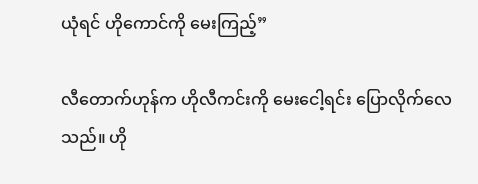ယုံရင် ဟိုကောင်ကို မေးကြည့်”

လီတောက်ဟုန်က ဟိုလီကင်းကို မေးငေါ့ရင်း ပြောလိုက်လေသည်။ ဟို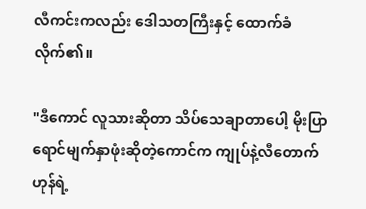လီကင်းကလည်း ဒေါသတကြီးနှင့် ထောက်ခံလိုက်၏။

"ဒီကောင် လူသားဆိုတာ သိပ်သေချာတာပေါ့ မိုးပြာရောင်မျက်နှာဖုံးဆိုတဲ့ကောင်က ကျုပ်နဲ့လီတောက်ဟုန်ရဲ့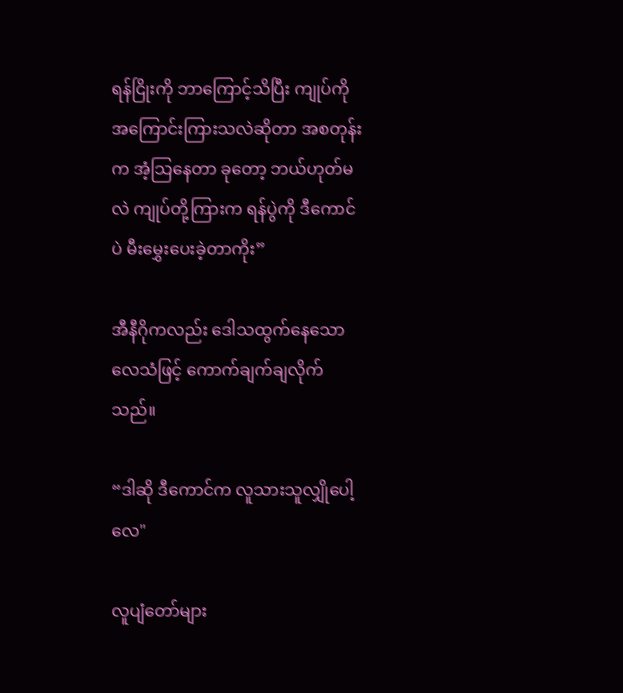ရန်ငြိုးကို ဘာကြောင့်သိပြီး ကျုပ်ကို အကြောင်းကြားသလဲဆိုတာ အစတုန်းက အံ့သြနေတာ ခုတော့ ဘယ်ဟုတ်မလဲ ကျုပ်တို့ကြားက ရန်ပွဲကို ဒီကောင်ပဲ မီးမွှေးပေးခဲ့တာကိုး”

အီနီဂိုကလည်း ဒေါသထွက်နေသောလေသံဖြင့် ကောက်ချက်ချလိုက်သည်။

“ဒါဆို ဒီကောင်က လူသားသူလျှိုပေါ့လေ"

လူပျံတော်များ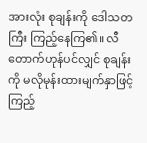အားလုံး စုချန်းကို ဒေါသတကြီး ကြည့်နေကြ၏။ လီတောက်ဟုန်ပင်လျှင် စုချန်းကို မလိုမုန်းထားမျက်နှာဖြင့် ကြည့်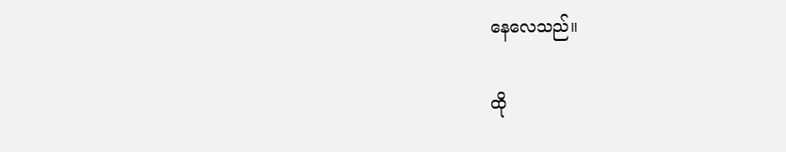နေလေသည်။

ထို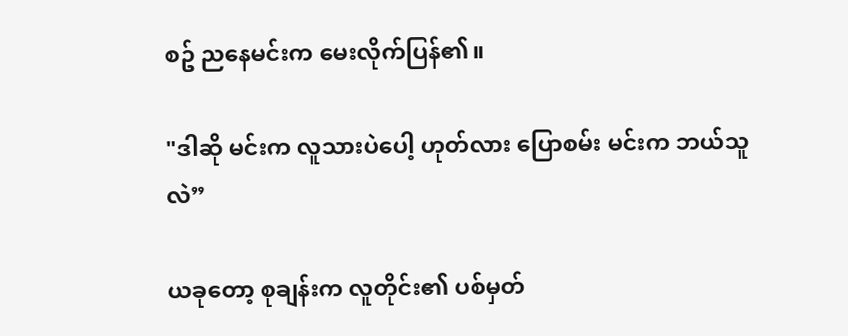စဥ် ညနေမင်းက မေးလိုက်ပြန်၏။

"ဒါဆို မင်းက လူသားပဲပေါ့ ဟုတ်လား ပြောစမ်း မင်းက ဘယ်သူလဲ”

ယခုတော့ စုချန်းက လူတိုင်း၏ ပစ်မှတ်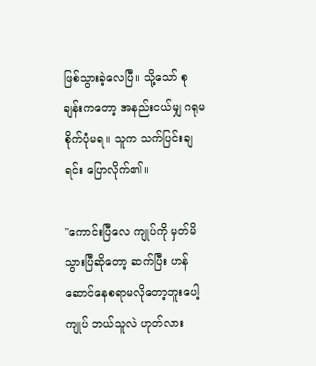ဖြစ်သွားခဲ့လေပြီ။ သို့သော် စုချန်းကတော့ အနည်းငယ်မျှ ဂရုမစိုက်ပုံမရ။ သူက သက်ပြင်းချရင်း ပြောလိုက်၏။

"ကောင်းပြီလေ ကျုပ်ကို မှတ်မိသွားပြီဆိုတော့ ဆက်ပြီး ဟန်ဆောင်နေစရာမလိုတော့ဘူးပေါ့ ကျုပ် ဘယ်သူလဲ ဟုတ်လား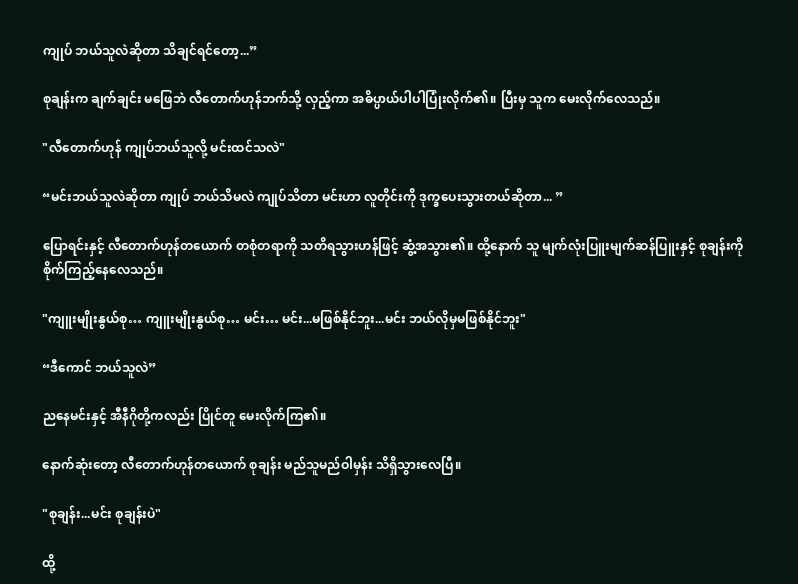ကျုပ် ဘယ်သူလဲဆိုတာ သိချင်ရင်တော့...”

စုချန်းက ချက်ချင်း မဖြေဘဲ လီတောက်ဟုန်ဘက်သို့ လှည့်ကာ အဓိပ္ပာယ်ပါပါပြုံးလိုက်၏။ ပြီးမှ သူက မေးလိုက်လေသည်။

"လီတောက်ဟုန် ကျုပ်ဘယ်သူလို့ မင်းထင်သလဲ"

“မင်းဘယ်သူလဲဆိုတာ ကျုပ် ဘယ်သိမလဲ ကျုပ်သိတာ မင်းဟာ လူတိုင်းကို ဒုက္ခပေးသွားတယ်ဆိုတာ... ”

ပြောရင်းနှင့် လီတောက်ဟုန်တယောက် တစုံတရာကို သတိရသွားဟန်ဖြင့် ဆွံ့အသွား၏။ ထို့နောက် သူ မျက်လုံးပြူးမျက်ဆန်ပြူးနှင့် စုချန်းကို စိုက်ကြည့်နေလေသည်။

"ကျူးမျိုးနွယ်စု… ကျူးမျိုးနွယ်စု… မင်း… မင်း...မဖြစ်နိုင်ဘူး...မင်း ဘယ်လိုမှမဖြစ်နိုင်ဘူး"

“ဒီကောင် ဘယ်သူလဲ”

ညနေမင်းနှင့် အီနီဂိုတို့ကလည်း ပြိုင်တူ မေးလိုက်ကြ၏။

နောက်ဆုံးတော့ လီတောက်ဟုန်တယောက် စုချန်း မည်သူမည်ဝါမှန်း သိရှိသွားလေပြီ။

"စုချန်း...မင်း စုချန်းပဲ"

ထို့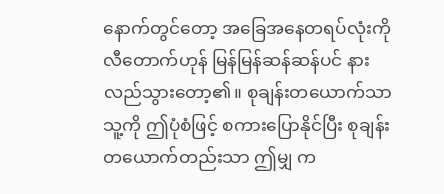နောက်တွင်တော့ အခြေအနေတရပ်လုံးကို လီတောက်ဟုန် မြန်မြန်ဆန်ဆန်ပင် နားလည်သွားတော့၏။ စုချန်းတယောက်သာ သူ့ကို ဤပုံစံဖြင့် စကားပြောနိုင်ပြီး စုချန်း တယောက်တည်းသာ ဤမျှ က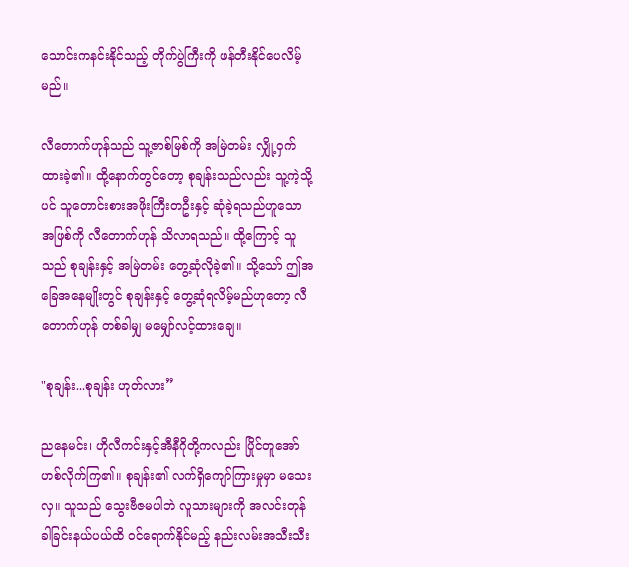သောင်းကနင်းနိုင်သည့် တိုက်ပွဲကြီးကို ဖန်တီးနိုင်ပေလိမ့်မည်။

လီတောက်ဟုန်သည် သူ့ဇာစ်မြစ်ကို အမြဲတမ်း လျှို့ဝှက်ထားခဲ့၏။ ထို့နောက်တွင်တော့ စုချန်းသည်လည်း သူ့ကဲ့သို့ပင် သူတောင်းစားအဖိုးကြီးတဦးနှင့် ဆုံခဲ့ရသည်ဟူသော အဖြစ်ကို လီတောက်ဟုန် သိလာရသည်။ ထို့ကြောင့် သူသည် စုချန်းနှင့် အမြဲတမ်း တွေ့ဆုံလိုခဲ့၏။ သို့သော် ဤအခြေအနေမျိုးတွင် စုချန်းနှင့် တွေ့ဆုံရလိမ့်မည်ဟုတော့ လီတောက်ဟုန် တစ်ခါမျှ မမျှော်လင့်ထားချေ။

"စုချန်း...စုချန်း ဟုတ်လား”

ညနေမင်း၊ ဟိုလီကင်းနှင့်အီနီဂိုတို့ကလည်း ပြိုင်တူအော်ဟစ်လိုက်ကြ၏။ စုချန်း၏ လက်ရှိကျော်ကြားမှုမှာ မသေးလှ။ သူသည် သွေးဗီဇမပါဘဲ လူသားများကို အလင်းတုန်ခါခြင်းနယ်ပယ်ထိ ဝင်ရောက်နိုင်မည့် နည်းလမ်းအသီးသီး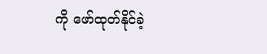ကို ဖော်ထုတ်နိုင်ခဲ့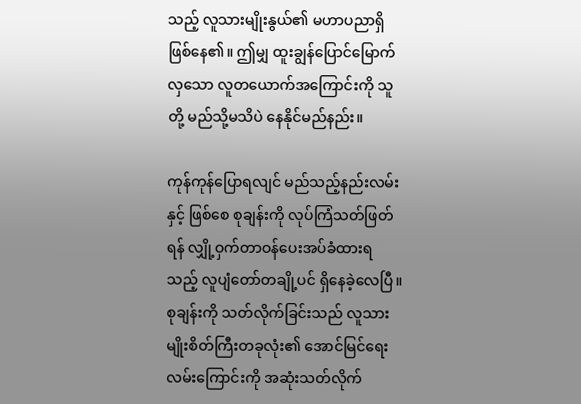သည့် လူသားမျိုးနွယ်၏ မဟာပညာရှိ ဖြစ်နေ၏။ ဤမျှ ထူးချွန်ပြောင်မြောက်လှသော လူတယောက်အကြောင်းကို သူတို့ မည်သို့မသိပဲ နေနိုင်မည်နည်း။

ကုန်ကုန်ပြောရလျင် မည်သည့်နည်းလမ်းနှင့် ဖြစ်စေ စုချန်းကို လုပ်ကြံသတ်ဖြတ်ရန် လျှို့ဝှက်တာဝန်ပေးအပ်ခံထားရသည့် လူပျံတော်တချို့ပင် ရှိနေခဲ့လေပြီ။ စုချန်းကို သတ်လိုက်ခြင်းသည် လူသားမျိုးစိတ်ကြီးတခုလုံး၏ အောင်မြင်ရေးလမ်းကြောင်းကို အဆုံးသတ်လိုက်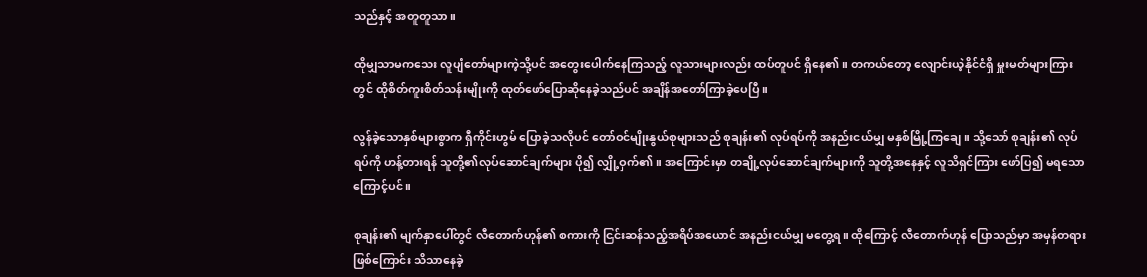သည်နှင့် အတူတူသာ။

ထိုမျှသာမကသေး လူပျံတော်များကဲ့သို့ပင် အတွေးပေါက်နေကြသည့် လူသားများလည်း ထပ်တူပင် ရှိနေ၏။ တကယ်တော့ လျောင်းယဲ့နိုင်ငံရှိ မှူးမတ်များကြားတွင် ထိုစိတ်ကူးစိတ်သန်းမျိုးကို ထုတ်ဖော်ပြောဆိုနေခဲ့သည်ပင် အချိန်အတော်ကြာခဲ့ပေပြီ။

လွန်ခဲ့သောနှစ်များစွာက ရှီကိုင်းဟွမ် ပြောခဲ့သလိုပင် တော်ဝင်မျိုးနွယ်စုများသည် စုချန်း၏ လုပ်ရပ်ကို အနည်းငယ်မျှ မနှစ်မြို့ကြချေ။ သို့သော် စုချန်း၏ လုပ်ရပ်ကို ဟန့်တားရန် သူတို့၏လုပ်ဆောင်ချက်များ ပို၍ လျှို့ဝှက်၏။ အကြောင်းမှာ တချို့လုပ်ဆောင်ချက်များကို သူတို့အနေနှင့် လူသိရှင်ကြား ဖော်ပြ၍ မရသောကြောင့်ပင်။

စုချန်း၏ မျက်နှာပေါ်တွင် လီတောက်ဟုန်၏ စကားကို ငြင်းဆန်သည့်အရိပ်အယောင် အနည်းငယ်မျှ မတွေ့ရ။ ထိုကြောင့် လီတောက်ဟုန် ပြောသည်မှာ အမှန်တရားဖြစ်ကြောင်း သိသာနေခဲ့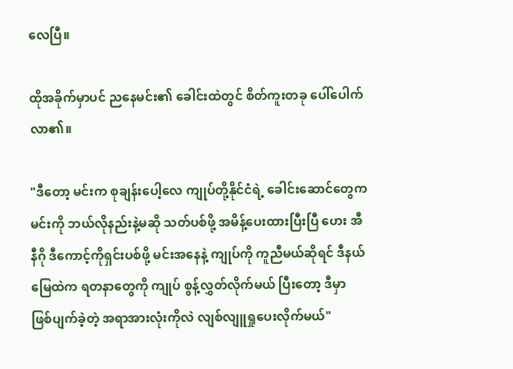လေပြီ။

ထိုအခိုက်မှာပင် ညနေမင်း၏ ခေါင်းထဲတွင် စိတ်ကူးတခု ပေါ်ပေါက်လာ၏။

"ဒီတော့ မင်းက စုချန်းပေါ့လေ ကျုပ်တို့နိုင်ငံရဲ့ ခေါင်းဆောင်တွေက မင်းကို ဘယ်လိုနည်းနဲ့မဆို သတ်ပစ်ဖို့ အမိန့်ပေးထားပြီးပြီ ဟေး အီနီဂို ဒီကောင့်ကိုရှင်းပစ်ဖို့ မင်းအနေနဲ့ ကျုပ်ကို ကူညီမယ်ဆိုရင် ဒီနယ်မြေထဲက ရတနာတွေကို ကျုပ် စွန့်လွှတ်လိုက်မယ် ပြီးတော့ ဒီမှာ ဖြစ်ပျက်ခဲ့တဲ့ အရာအားလုံးကိုလဲ လျစ်လျူရှုပေးလိုက်မယ်"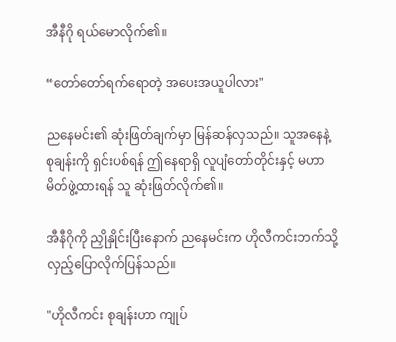အီနီဂို ရယ်မောလိုက်၏။

“တော်တော်ရက်ရောတဲ့ အပေးအယူပါလား"

ညနေမင်း၏ ဆုံးဖြတ်ချက်မှာ မြန်ဆန်လှသည်။ သူအနေနဲ့ စုချန်းကို ရှင်းပစ်ရန် ဤနေရာရှိ လူပျံတော်တိုင်းနှင့် မဟာမိတ်ဖွဲ့ထားရန် သူ ဆုံးဖြတ်လိုက်၏။

အီနီဂိုကို ညှိုနှိုင်းပြီးနောက် ညနေမင်းက ဟိုလီကင်းဘက်သို့ လှည့်ပြောလိုက်ပြန်သည်။

"ဟိုလီကင်း စုချန်းဟာ ကျုပ်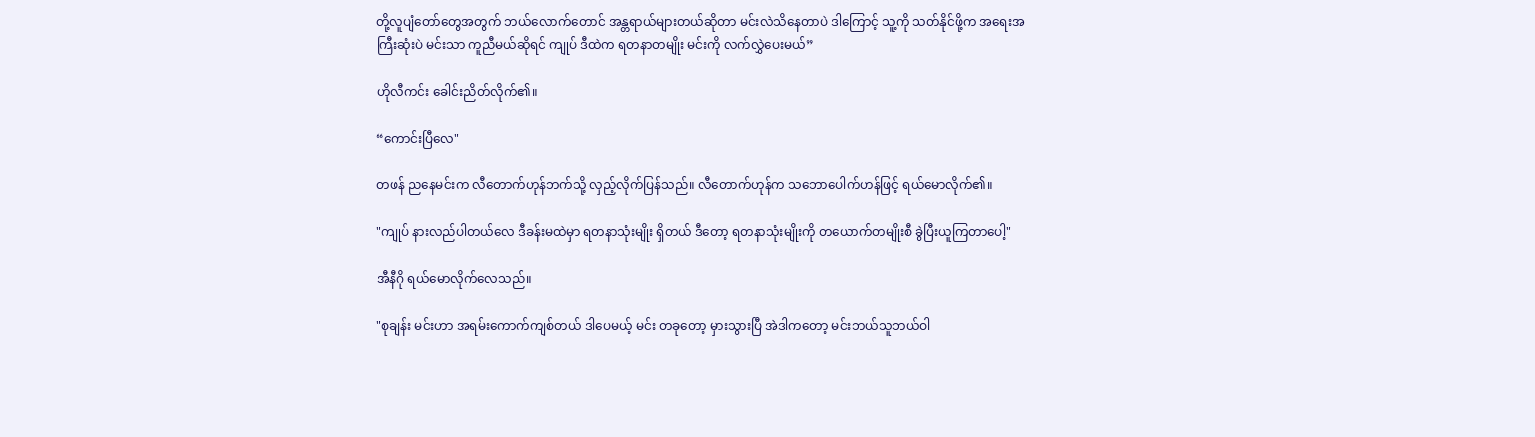တို့လူပျံတော်တွေအတွက် ဘယ်လောက်တောင် အန္တရာယ်များတယ်ဆိုတာ မင်းလဲသိနေတာပဲ ဒါကြောင့် သူ့ကို သတ်နိုင်ဖို့က အရေးအကြီးဆုံးပဲ မင်းသာ ကူညီမယ်ဆိုရင် ကျုပ် ဒီထဲက ရတနာတမျိုး မင်းကို လက်လွှဲပေးမယ်”

ဟိုလီကင်း ခေါင်းညိတ်လိုက်၏။

“ကောင်းပြီလေ"

တဖန် ညနေမင်းက လီတောက်ဟုန်ဘက်သို့ လှည့်လိုက်ပြန်သည်။ လီတောက်ဟုန်က သဘောပေါက်ဟန်ဖြင့် ရယ်မောလိုက်၏။

"ကျုပ် နားလည်ပါတယ်လေ ဒီခန်းမထဲမှာ ရတနာသုံးမျိုး ရှိတယ် ဒီတော့ ရတနာသုံးမျိုးကို တယောက်တမျိုးစီ ခွဲပြီးယူကြတာပေါ့"

အီနီဂို ရယ်မောလိုက်လေသည်။

"စုချန်း မင်းဟာ အရမ်းကောက်ကျစ်တယ် ဒါပေမယ့် မင်း တခုတော့ မှားသွားပြီ အဲဒါကတော့ မင်းဘယ်သူဘယ်ဝါ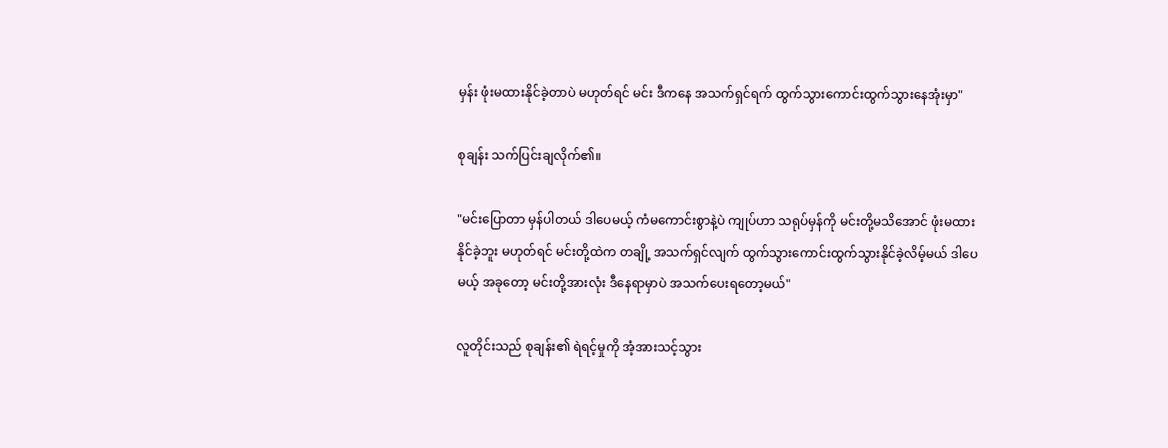မှန်း ဖုံးမထားနိုင်ခဲ့တာပဲ မဟုတ်ရင် မင်း ဒီကနေ အသက်ရှင်ရက် ထွက်သွားကောင်းထွက်သွားနေအုံးမှာ"

စုချန်း သက်ပြင်းချလိုက်၏။

"မင်းပြောတာ မှန်ပါတယ် ဒါပေမယ့် ကံမကောင်းစွာနဲ့ပဲ ကျုပ်ဟာ သရုပ်မှန်ကို မင်းတို့မသိအောင် ဖုံးမထားနိုင်ခဲ့ဘူး မဟုတ်ရင် မင်းတို့ထဲက တချို့ အသက်ရှင်လျက် ထွက်သွားကောင်းထွက်သွားနိုင်ခဲ့လိမ့်မယ် ဒါပေမယ့် အခုတော့ မင်းတို့အားလုံး ဒီနေရာမှာပဲ အသက်ပေးရတော့မယ်"

လူတိုင်းသည် စုချန်း၏ ရဲရင့်မှုကို အံ့အားသင့်သွား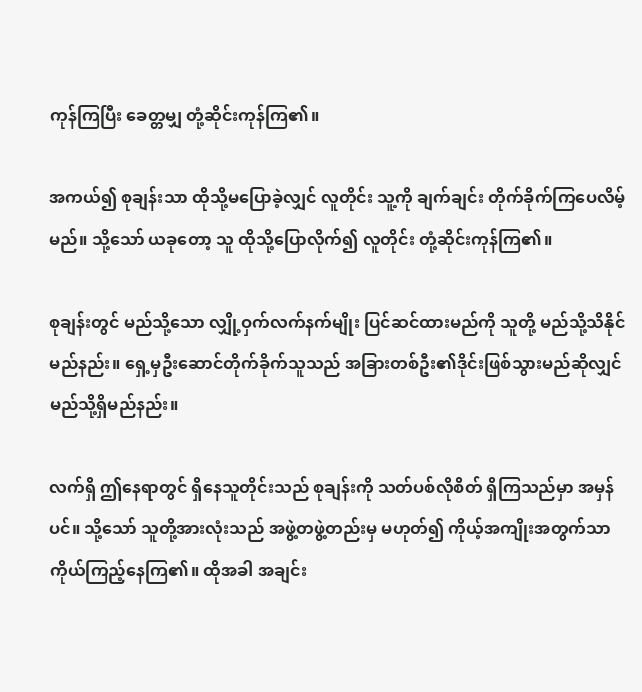ကုန်ကြပြီး ခေတ္တမျှ တုံ့ဆိုင်းကုန်ကြ၏။

အကယ်၍ စုချန်းသာ ထိုသို့မပြောခဲ့လျှင် လူတိုင်း သူ့ကို ချက်ချင်း တိုက်ခိုက်ကြပေလိမ့်မည်။ သို့သော် ယခုတော့ သူ ထိုသို့ပြောလိုက်၍ လူတိုင်း တုံ့ဆိုင်းကုန်ကြ၏။

စုချန်းတွင် မည်သို့သော လျှို့ဝှက်လက်နက်မျိုး ပြင်ဆင်ထားမည်ကို သူတို့ မည်သို့သိနိုင်မည်နည်း။ ရှေ့မှဦးဆောင်တိုက်ခိုက်သူသည် အခြားတစ်ဦး၏ဒိုင်းဖြစ်သွားမည်ဆိုလျှင် မည်သို့ရှိမည်နည်း။

လက်ရှိ ဤနေရာတွင် ရှိနေသူတိုင်းသည် စုချန်းကို သတ်ပစ်လိုစိတ် ရှိကြသည်မှာ အမှန်ပင်။ သို့သော် သူတို့အားလုံးသည် အဖွဲ့တဖွဲ့တည်းမှ မဟုတ်၍ ကိုယ့်အကျိုးအတွက်သာ ကိုယ်ကြည့်နေကြ၏။ ထိုအခါ အချင်း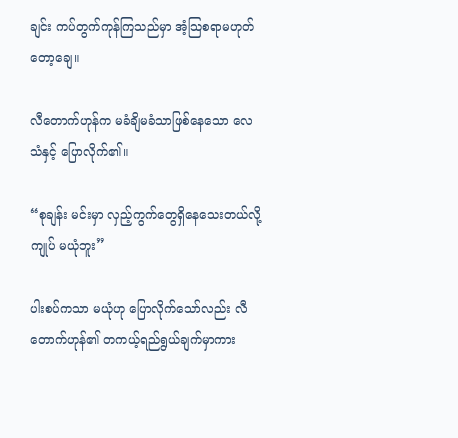ချင်း ကပ်တွက်ကုန်ကြသည်မှာ အံ့သြစရာမဟုတ်တော့ချေ။

လီတောက်ဟုန်က မခံချိမခံသာဖြစ်နေသော လေသံနှင့် ပြောလိုက်၏။

“စုချန်း မင်းမှာ လှည့်ကွက်တွေရှိနေသေးတယ်လို့ ကျုပ် မယုံဘူး”

ပါးစပ်ကသာ မယုံဟု ပြောလိုက်သော်လည်း လီတောက်ဟုန်၏ တကယ့်ရည်ရွယ်ချက်မှာကား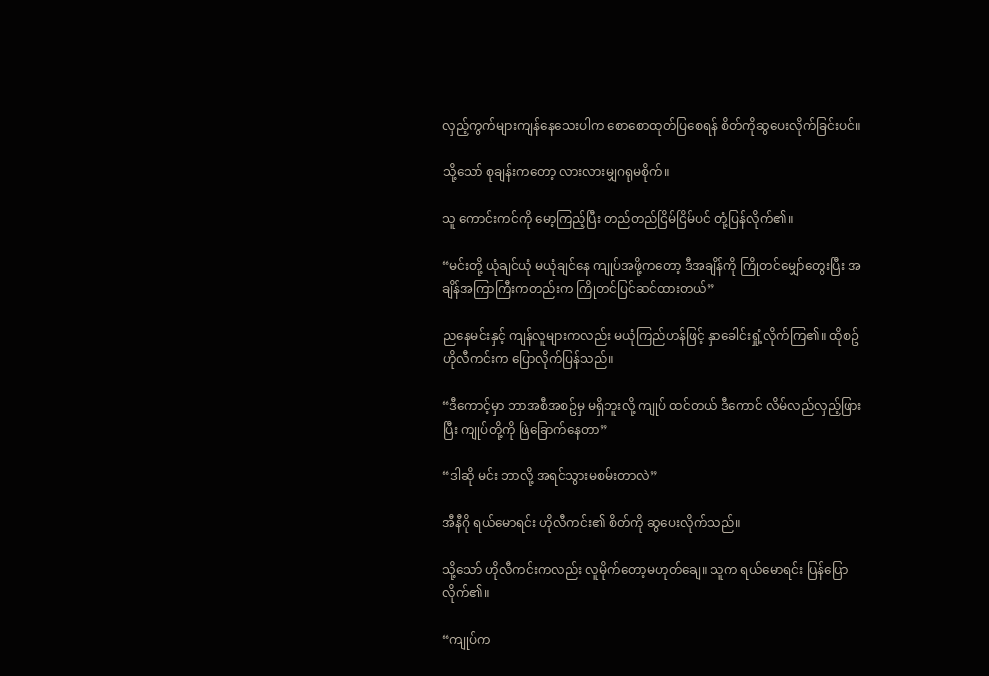လှည့်ကွက်များကျန်နေသေးပါက စောစောထုတ်ပြစေရန် စိတ်ကိုဆွပေးလိုက်ခြင်းပင်။

သို့သော် စုချန်းကတော့ လားလားမျှဂရုမစိုက်။

သူ ကောင်းကင်ကို မော့ကြည့်ပြီး တည်တည်ငြိမ်ငြိမ်ပင် တုံ့ပြန်လိုက်၏။

“မင်းတို့ ယုံချင်ယုံ မယုံချင်နေ ကျုပ်အဖို့ကတော့ ဒီအချိန်ကို ကြိုတင်မျှော်တွေးပြီး အချိန်အကြာကြီးကတည်းက ကြိုတင်ပြင်ဆင်ထားတယ်”

ညနေမင်းနှင့် ကျန်လူများကလည်း မယုံကြည်ဟန်ဖြင့် နှာခေါင်းရှုံ့လိုက်ကြ၏။ ထိုစဥ် ဟိုလီကင်းက ပြောလိုက်ပြန်သည်။

“ဒီကောင့်မှာ ဘာအစီအစဥ်မှ မရှိဘူးလို့ ကျုပ် ထင်တယ် ဒီကောင် လိမ်လည်လှည့်ဖြားပြီး ကျုပ်တို့ကို ဖြဲခြောက်နေတာ”

“ဒါဆို မင်း ဘာလို့ အရင်သွားမစမ်းတာလဲ”

အီနီဂို ရယ်မောရင်း ဟိုလီကင်း၏ စိတ်ကို ဆွပေးလိုက်သည်။

သို့သော် ဟိုလီကင်းကလည်း လူမိုက်တော့မဟုတ်ချေ။ သူက ရယ်မောရင်း ပြန်ပြောလိုက်၏။

“ကျုပ်က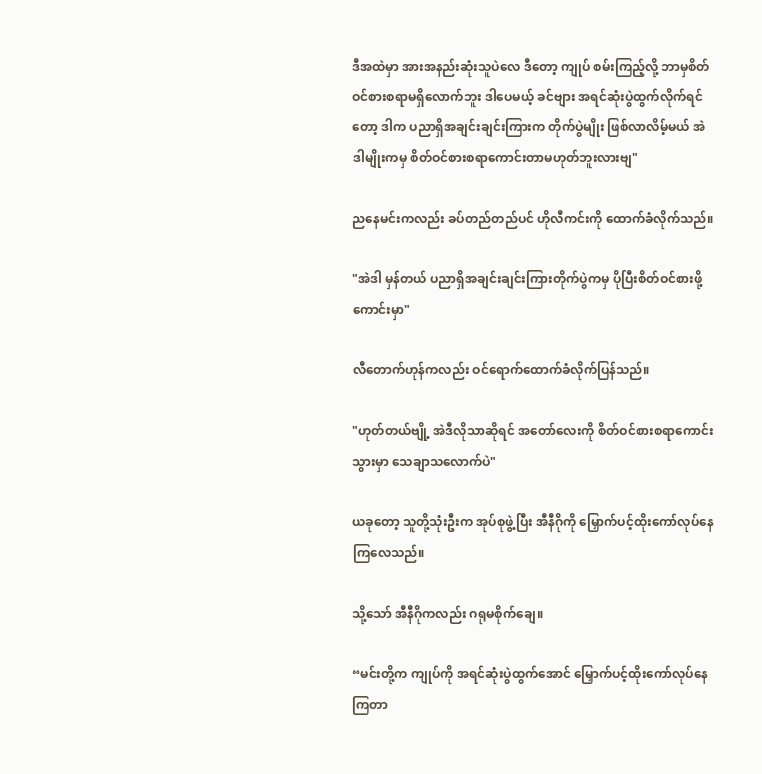ဒီအထဲမှာ အားအနည်းဆုံးသူပဲလေ ဒီတော့ ကျုပ် စမ်းကြည့်လို့ ဘာမှစိတ်ဝင်စားစရာမရှိလောက်ဘူး ဒါပေမယ့် ခင်ဗျား အရင်ဆုံးပွဲထွက်လိုက်ရင်တော့ ဒါက ပညာရှိအချင်းချင်းကြားက တိုက်ပွဲမျိုး ဖြစ်လာလိမ့်မယ် အဲဒါမျိုးကမှ စိတ်ဝင်စားစရာကောင်းတာမဟုတ်ဘူးလားဗျ"

ညနေမင်းကလည်း ခပ်တည်တည်ပင် ဟိုလီကင်းကို ထောက်ခံလိုက်သည်။

"အဲဒါ မှန်တယ် ပညာရှိအချင်းချင်းကြားတိုက်ပွဲကမှ ပိုပြီးစိတ်ဝင်စားဖို့ကောင်းမှာ"

လီတောက်ဟုန်ကလည်း ဝင်ရောက်ထောက်ခံလိုက်ပြန်သည်။

"ဟုတ်တယ်ဗျို့ အဲဒီလိုသာဆိုရင် အတော်လေးကို စိတ်ဝင်စားစရာကောင်းသွားမှာ သေချာသလောက်ပဲ"

ယခုတော့ သူတို့သုံးဦးက အုပ်စုဖွဲ့ပြီး အီနီဂိုကို မြှောက်ပင့်ထိုးကော်လုပ်နေကြလေသည်။

သို့သော် အီနီဂိုကလည်း ဂရုမစိုက်ချေ။

“မင်းတို့က ကျုပ်ကို အရင်ဆုံးပွဲထွက်အောင် မြှောက်ပင့်ထိုးကော်လုပ်နေကြတာ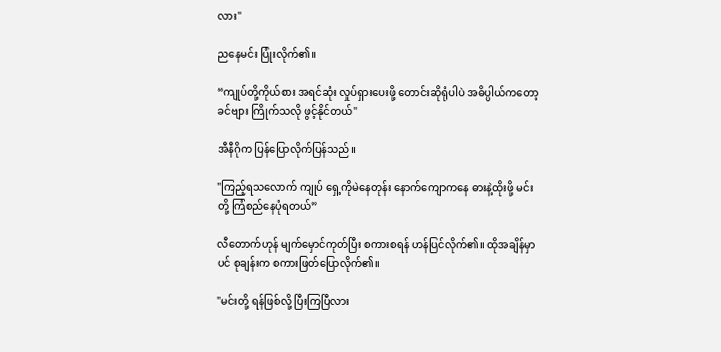လား"

ညနေမင်း ပြုံးလိုက်၏။

“ကျုပ်တို့ကိုယ်စား အရင်ဆုံး လှုပ်ရှားပေးဖို့ တောင်းဆိုရုံပါပဲ အဓိပ္ပါယ်ကတော့ ခင်ဗျား ကြိုက်သလို ဖွင့်နိုင်တယ်"

အီနီဂိုက ပြန်ပြောလိုက်ပြန်သည်။

"ကြည့်ရသလောက် ကျုပ် ရှေ့ကိုမဲနေတုန်း နောက်ကျောကနေ ဓားနဲ့ထိုးဖို့ မင်းတို့ ကြံစည်နေပုံရတယ်”

လီတောက်ဟုန် မျက်မှောင်ကုတ်ပြီး စကားစရန် ဟန်ပြင်လိုက်၏။ ထိုအချိန်မှာပင် စုချန်းက စကားဖြတ်ပြောလိုက်၏။

"မင်းတို့ ရန်ဖြစ်လို့ ပြီးကြပြီလား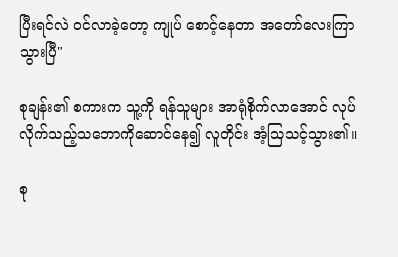ပြီးရင်လဲ ဝင်လာခဲ့တော့ ကျုပ် စောင့်နေတာ အတော်လေးကြာသွားပြီ"

စုချန်း၏ စကားက သူ့ကို ရန်သူများ အာရုံစိုက်လာအောင် လုပ်လိုက်သည့်သဘောကိုဆောင်နေ၍ လူတိုင်း အံ့သြသင့်သွား၏။

စု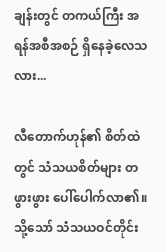ချန်းတွင် တကယ်ကြီး အရန်အစီအစဉ် ရှိနေခဲ့လေသလား...

လီတောက်ဟုန်၏ စိတ်ထဲတွင် သံသယစိတ်များ တဖွားဖွား ပေါ်ပေါက်လာ၏။ သို့သော် သံသယဝင်တိုင်း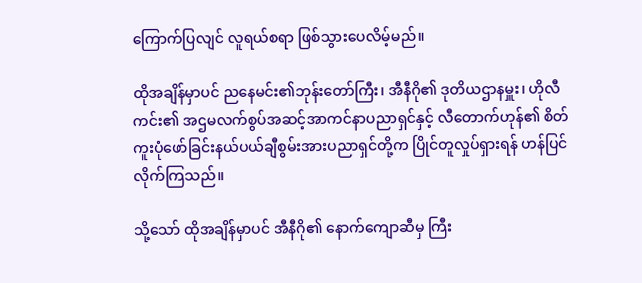ကြောက်ပြလျင် လူရယ်စရာ ဖြစ်သွားပေလိမ့်မည်။

ထိုအချိန်မှာပင် ညနေမင်း၏ဘုန်းတော်ကြီး၊ အီနီဂို၏ ဒုတိယဌာနမှူး၊ ဟိုလီကင်း၏ အဌမလက်စွပ်အဆင့်အာကင်နာပညာရှင်နှင့် လီတောက်ဟုန်၏ စိတ်ကူးပုံဖော်ခြင်းနယ်ပယ်ချီစွမ်းအားပညာရှင်တို့က ပြိုင်တူလှုပ်ရှားရန် ဟန်ပြင်လိုက်ကြသည်။

သို့သော် ထိုအချိန်မှာပင် အီနီဂို၏ နောက်ကျောဆီမှ ကြီး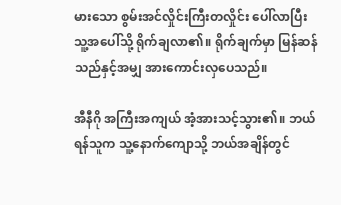မားသော စွမ်းအင်လှိုင်းကြီးတလှိုင်း ပေါ်လာပြီး သူ့အပေါ်သို့ ရိုက်ချလာ၏။ ရိုက်ချက်မှာ မြန်ဆန်သည်နှင့်အမျှ အားကောင်းလှပေသည်။

အီနီဂို အကြီးအကျယ် အံ့အားသင့်သွား၏။ ဘယ်ရန်သူက သူ့နောက်ကျောသို့ ဘယ်အချိန်တွင်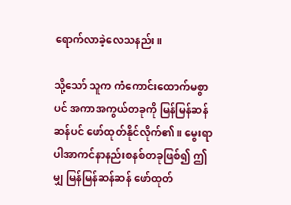ရောက်လာခဲ့လေသနည်း။

သို့သော် သူက ကံကောင်းထောက်မစွာပင် အကာအကွယ်တခုကို မြန်မြန်ဆန်ဆန်ပင် ဖော်ထုတ်နိုင်လိုက်၏။ မွေးရာပါအာကင်နာနည်းစနစ်တခုဖြစ်၍ ဤမျှ မြန်မြန်ဆန်ဆန် ဖော်ထုတ်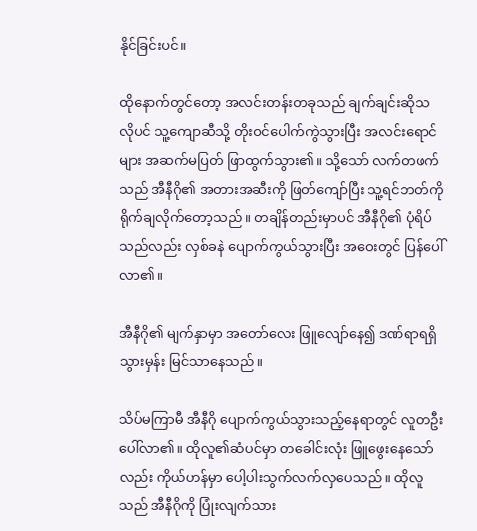နိုင်ခြင်းပင်။

ထိုနောက်တွင်တော့ အလင်းတန်းတခုသည် ချက်ချင်းဆိုသလိုပင် သူ့ကျောဆီသို့ တိုးဝင်ပေါက်ကွဲသွားပြီး အလင်းရောင်များ အဆက်မပြတ် ဖြာထွက်သွား၏။ သို့သော် လက်တဖက်သည် အီနီဂို၏ အတားအဆီးကို ဖြတ်ကျော်ပြီး သူ့ရင်ဘတ်ကို ရိုက်ချလိုက်တော့သည်။ တချိန်တည်းမှာပင် အီနီဂို၏ ပုံရိပ်သည်လည်း လှစ်ခနဲ ပျောက်ကွယ်သွားပြီး အဝေးတွင် ပြန်ပေါ်လာ၏။

အီနီဂို၏ မျက်နှာမှာ အတော်လေး ဖြူလျော်နေ၍ ဒဏ်ရာရရှိသွားမှန်း မြင်သာနေသည်။

သိပ်မကြာမီ အီနီဂို ပျောက်ကွယ်သွားသည့်နေရာတွင် လူတဦး ပေါ်လာ၏။ ထိုလူ၏ဆံပင်မှာ တခေါင်းလုံး ဖြူဖွေးနေသော်လည်း ကိုယ်ဟန်မှာ ပေါ့ပါးသွက်လက်လှပေသည်။ ထိုလူသည် အီနီဂိုကို ပြုံးလျက်သား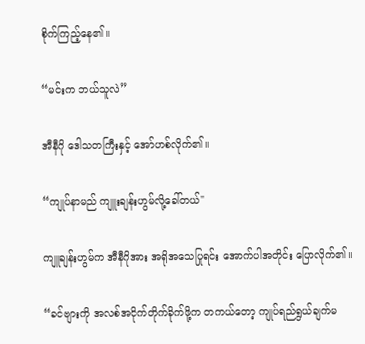စိုက်ကြည့်နေ၏။

“မင်းက ဘယ်သူလဲ”

အီနီဂို ဒေါသတကြီးနှင့် အော်ဟစ်လိုက်၏။

“ကျုပ်နာမည် ကျူးချန်းဟွမ်လို့ခေါ်တယ်"

ကျူချန်းဟွမ်က အီနီဂိုအား အရိုအသေပြုရင်း အောက်ပါအတိုင်း ပြောလိုက်၏။

“ခင်ဗျားကို အလစ်အငိုက်တိုက်ခိုက်ဖို့က တကယ်တော့ ကျုပ်ရည်ရွယ်ချက်မ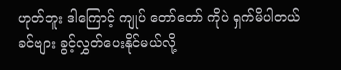ဟုတ်ဘူး ဒါကြောင့် ကျုပ် တော်တော် ကိုပဲ ရှက်မိပါတယ် ခင်ဗျား ခွင့်လွှတ်ပေးနိုင်မယ်လို့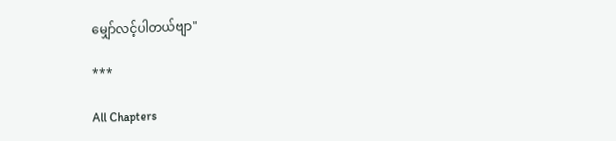မျှော်လင့်ပါတယ်ဗျာ"

***

All Chapters